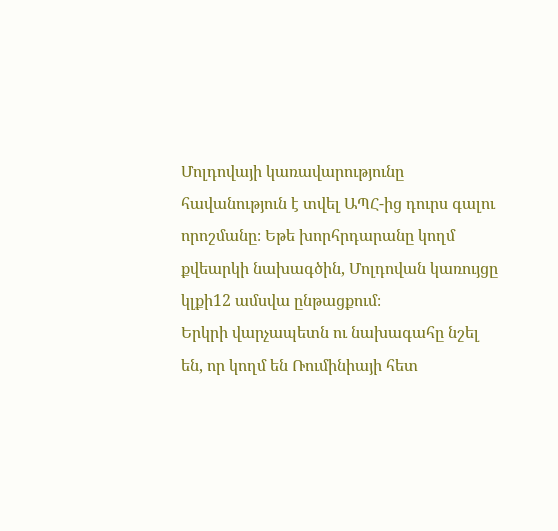Մոլդովայի կառավարությունը հավանություն է տվել ԱՊՀ-ից դուրս գալու որոշմանը։ Եթե խորհրդարանը կողմ քվեարկի նախագծին, Մոլդովան կառույցը կլքի12 ամսվա ընթացքում։
Երկրի վարչապետն ու նախագահը նշել են, որ կողմ են Ռումինիայի հետ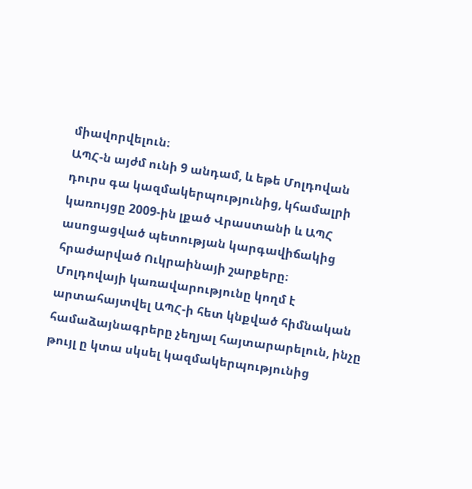միավորվելուն։
ԱՊՀ-ն այժմ ունի 9 անդամ, և եթե Մոլդովան դուրս գա կազմակերպությունից, կհամալրի կառույցը 2009-ին լքած Վրաստանի և ԱՊՀ ասոցացված պետության կարգավիճակից հրաժարված Ուկրաինայի շարքերը։
Մոլդովայի կառավարությունը կողմ է արտահայտվել ԱՊՀ-ի հետ կնքված հիմնական համաձայնագրերը չեղյալ հայտարարելուն, ինչը թույլ ը կտա սկսել կազմակերպությունից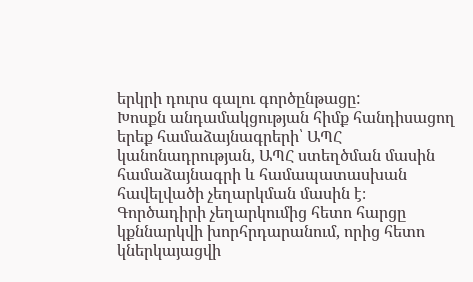երկրի դուրս գալու գործընթացը:
Խոսքն անդամակցության հիմք հանդիսացող երեք համաձայնագրերի՝ ԱՊՀ կանոնադրության, ԱՊՀ ստեղծման մասին համաձայնագրի և համապատասխան հավելվածի չեղարկման մասին է։
Գործադիրի չեղարկումից հետո հարցը կքննարկվի խորհրդարանում, որից հետո կներկայացվի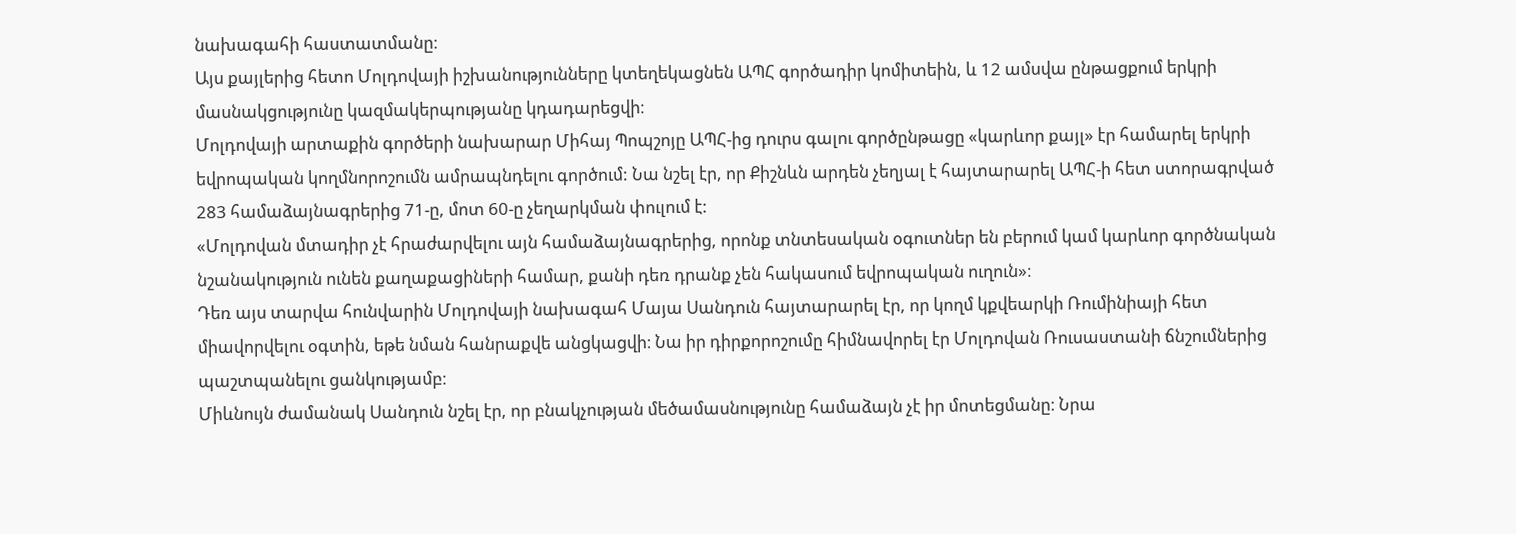նախագահի հաստատմանը։
Այս քայլերից հետո Մոլդովայի իշխանությունները կտեղեկացնեն ԱՊՀ գործադիր կոմիտեին, և 12 ամսվա ընթացքում երկրի մասնակցությունը կազմակերպությանը կդադարեցվի։
Մոլդովայի արտաքին գործերի նախարար Միհայ Պոպշոյը ԱՊՀ-ից դուրս գալու գործընթացը «կարևոր քայլ» էր համարել երկրի եվրոպական կողմնորոշումն ամրապնդելու գործում: Նա նշել էր, որ Քիշնևն արդեն չեղյալ է հայտարարել ԱՊՀ-ի հետ ստորագրված 283 համաձայնագրերից 71-ը, մոտ 60-ը չեղարկման փուլում է:
«Մոլդովան մտադիր չէ հրաժարվելու այն համաձայնագրերից, որոնք տնտեսական օգուտներ են բերում կամ կարևոր գործնական նշանակություն ունեն քաղաքացիների համար, քանի դեռ դրանք չեն հակասում եվրոպական ուղուն»։
Դեռ այս տարվա հունվարին Մոլդովայի նախագահ Մայա Սանդուն հայտարարել էր, որ կողմ կքվեարկի Ռումինիայի հետ միավորվելու օգտին, եթե նման հանրաքվե անցկացվի։ Նա իր դիրքորոշումը հիմնավորել էր Մոլդովան Ռուսաստանի ճնշումներից պաշտպանելու ցանկությամբ։
Միևնույն ժամանակ Սանդուն նշել էր, որ բնակչության մեծամասնությունը համաձայն չէ իր մոտեցմանը։ Նրա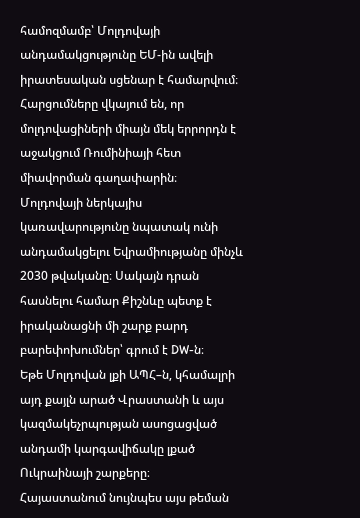համոզմամբ՝ Մոլդովայի անդամակցությունը ԵՄ-ին ավելի իրատեսական սցենար է համարվում։ Հարցումները վկայում են, որ մոլդովացիների միայն մեկ երրորդն է աջակցում Ռումինիայի հետ միավորման գաղափարին։
Մոլդովայի ներկայիս կառավարությունը նպատակ ունի անդամակցելու Եվրամիությանը մինչև 2030 թվականը։ Սակայն դրան հասնելու համար Քիշնևը պետք է իրականացնի մի շարք բարդ բարեփոխումներ՝ գրում է DW-ն։
Եթե Մոլդովան լքի ԱՊՀ–ն, կհամալրի այդ քայլն արած Վրաստանի և այս կազմակեչրպության ասոցացված անդամի կարգավիճակը լքած Ուկրաինայի շարքերը։
Հայաստանում նույնպես այս թեման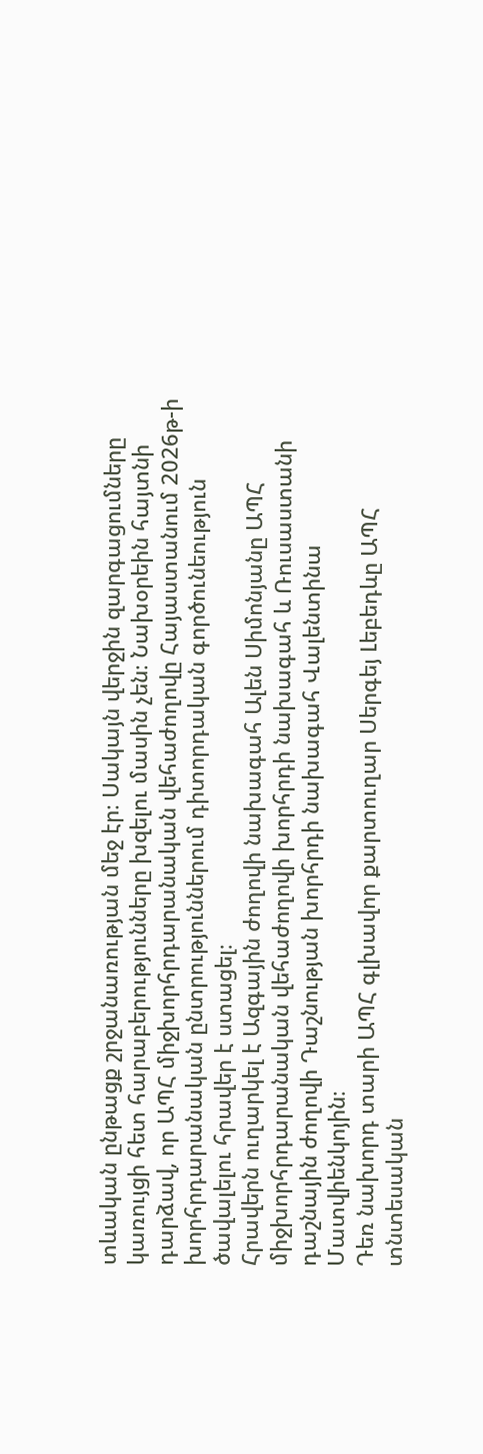տևական ընթացք շրջանառության մեջ էր։ Սակայն վերջին զարգացումները կառույցի հետ հարաբերությունները խզելու մասին չեն։ Նախօրեին հայտնի դարձավ, որ ԱՊՀ միջխորհրդարանական վեհաժողովը Հայաստանում 2026թ-ի խորհրդարանական ընտրություններում դիտորդական գործունեություն ծավալելու հրավեր է ստացել։
Հրավերն ուղարկել է Ազգային ժողովի նախագահ Ալեն Սիմոնյանը ԱՊՀ միջխորհրդարանական վեհաժողովի խորհրդի նախագահ և Ռուսաստանի դաշնային ժողովի Դաշնության խորհրդի նախագահ Վալենտինա Մատվիենկոյին։
Դեռ նախորդ տարի ԱՊՀ գլխավոր քարտուղար Սերգեյ Լեբեդևը ԱՊՀ տնտեսական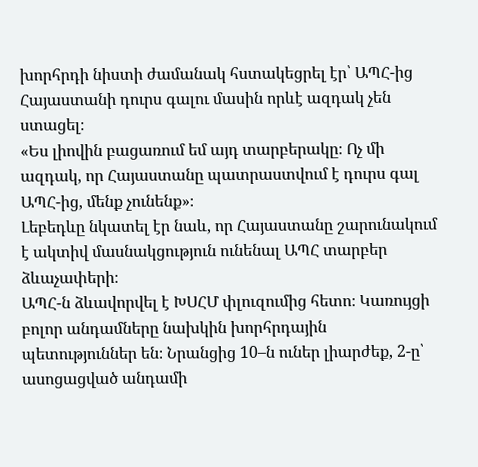խորհրդի նիստի ժամանակ հստակեցրել էր՝ ԱՊՀ-ից Հայաստանի դուրս գալու մասին որևէ ազդակ չեն ստացել։
«Ես լիովին բացառում եմ այդ տարբերակը։ Ոչ մի ազդակ, որ Հայաստանը պատրաստվում է դուրս գալ ԱՊՀ-ից, մենք չունենք»։
Լեբեդևը նկատել էր նաև, որ Հայաստանը շարունակում է ակտիվ մասնակցություն ունենալ ԱՊՀ տարբեր ձևաչափերի։
ԱՊՀ-ն ձևավորվել է ԽՍՀՄ փլուզումից հետո։ Կառույցի բոլոր անդամները նախկին խորհրդային պետություններ են։ Նրանցից 10–ն ուներ լիարժեք, 2-ը՝ ասոցացված անդամի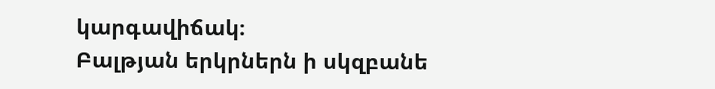կարգավիճակ։
Բալթյան երկրներն ի սկզբանե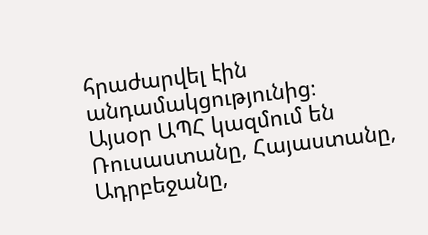հրաժարվել էին անդամակցությունից։
Այսօր ԱՊՀ կազմում են Ռուսաստանը, Հայաստանը, Ադրբեջանը,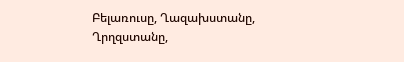Բելառուսը, Ղազախստանը, Ղրղզստանը,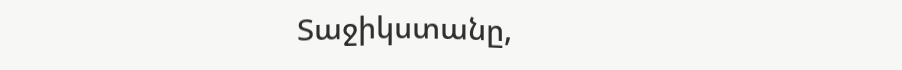Տաջիկստանը,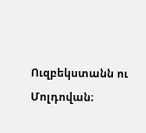Ուզբեկստանն ու Մոլդովան։